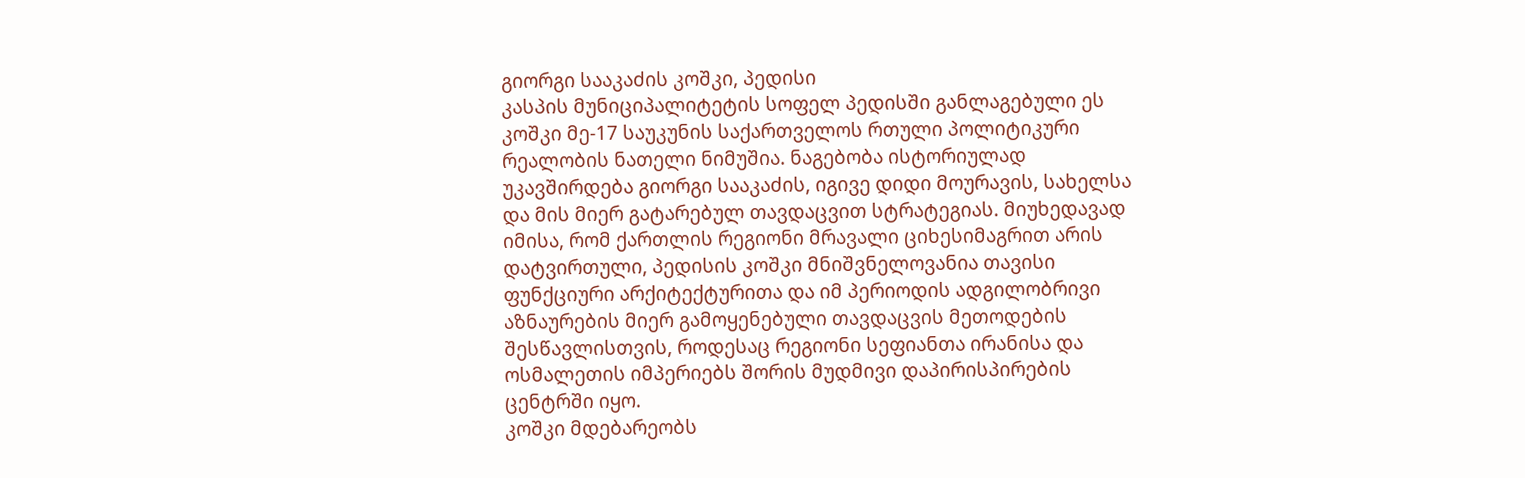გიორგი სააკაძის კოშკი, პედისი
კასპის მუნიციპალიტეტის სოფელ პედისში განლაგებული ეს კოშკი მე-17 საუკუნის საქართველოს რთული პოლიტიკური რეალობის ნათელი ნიმუშია. ნაგებობა ისტორიულად უკავშირდება გიორგი სააკაძის, იგივე დიდი მოურავის, სახელსა და მის მიერ გატარებულ თავდაცვით სტრატეგიას. მიუხედავად იმისა, რომ ქართლის რეგიონი მრავალი ციხესიმაგრით არის დატვირთული, პედისის კოშკი მნიშვნელოვანია თავისი ფუნქციური არქიტექტურითა და იმ პერიოდის ადგილობრივი აზნაურების მიერ გამოყენებული თავდაცვის მეთოდების შესწავლისთვის, როდესაც რეგიონი სეფიანთა ირანისა და ოსმალეთის იმპერიებს შორის მუდმივი დაპირისპირების ცენტრში იყო.
კოშკი მდებარეობს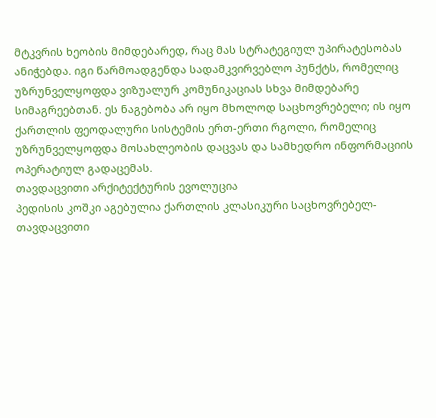მტკვრის ხეობის მიმდებარედ, რაც მას სტრატეგიულ უპირატესობას ანიჭებდა. იგი წარმოადგენდა სადამკვირვებლო პუნქტს, რომელიც უზრუნველყოფდა ვიზუალურ კომუნიკაციას სხვა მიმდებარე სიმაგრეებთან. ეს ნაგებობა არ იყო მხოლოდ საცხოვრებელი; ის იყო ქართლის ფეოდალური სისტემის ერთ-ერთი რგოლი, რომელიც უზრუნველყოფდა მოსახლეობის დაცვას და სამხედრო ინფორმაციის ოპერატიულ გადაცემას.
თავდაცვითი არქიტექტურის ევოლუცია
პედისის კოშკი აგებულია ქართლის კლასიკური საცხოვრებელ-თავდაცვითი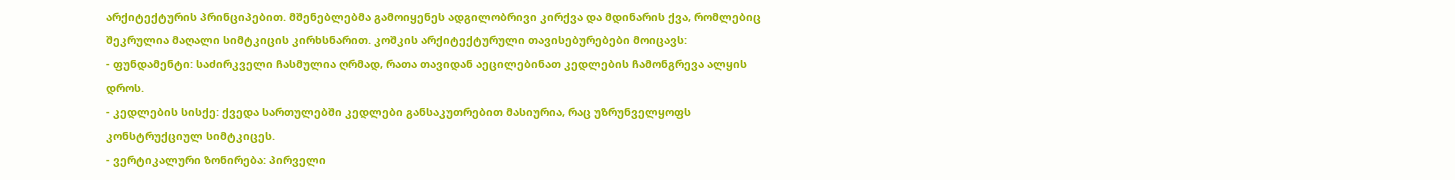არქიტექტურის პრინციპებით. მშენებლებმა გამოიყენეს ადგილობრივი კირქვა და მდინარის ქვა, რომლებიც შეკრულია მაღალი სიმტკიცის კირხსნარით. კოშკის არქიტექტურული თავისებურებები მოიცავს:
- ფუნდამენტი: საძირკველი ჩასმულია ღრმად, რათა თავიდან აეცილებინათ კედლების ჩამონგრევა ალყის დროს.
- კედლების სისქე: ქვედა სართულებში კედლები განსაკუთრებით მასიურია, რაც უზრუნველყოფს კონსტრუქციულ სიმტკიცეს.
- ვერტიკალური ზონირება: პირველი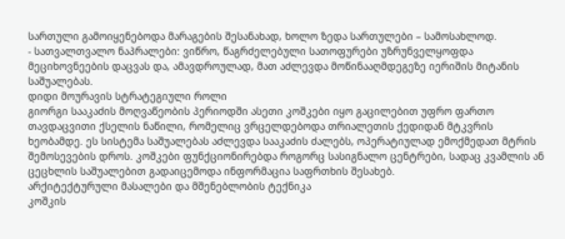სართული გამოიყენებოდა მარაგების შესანახად, ხოლო ზედა სართულები – სამოსახლოდ.
- სათვალთვალო ნაპრალები: ვიწრო, წაგრძელებული სათოფურები უზრუნველყოფდა მეციხოვნეების დაცვას და, ამავდროულად, მათ აძლევდა მოწინააღმდეგეზე იერიშის მიტანის საშუალებას.
დიდი მოურავის სტრატეგიული როლი
გიორგი სააკაძის მოღვაწეობის პერიოდში ასეთი კოშკები იყო გაცილებით უფრო ფართო თავდაცვითი ქსელის ნაწილი, რომელიც ვრცელდებოდა თრიალეთის ქედიდან მტკვრის ხეობამდე. ეს სისტემა საშუალებას აძლევდა სააკაძის ძალებს, ოპერატიულად ემოქმედათ მტრის შემოსევების დროს. კოშკები ფუნქციონირებდა როგორც სასიგნალო ცენტრები, სადაც კვამლის ან ცეცხლის საშუალებით გადაიცემოდა ინფორმაცია საფრთხის შესახებ.
არქიტექტურული მასალები და მშენებლობის ტექნიკა
კოშკის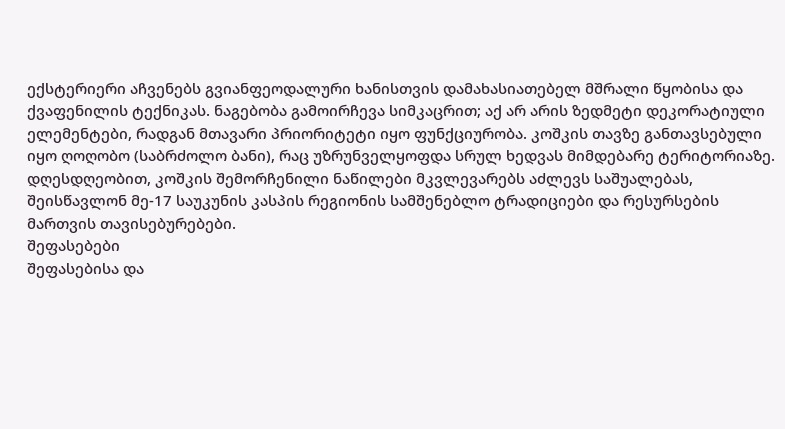ექსტერიერი აჩვენებს გვიანფეოდალური ხანისთვის დამახასიათებელ მშრალი წყობისა და ქვაფენილის ტექნიკას. ნაგებობა გამოირჩევა სიმკაცრით; აქ არ არის ზედმეტი დეკორატიული ელემენტები, რადგან მთავარი პრიორიტეტი იყო ფუნქციურობა. კოშკის თავზე განთავსებული იყო ღოღობო (საბრძოლო ბანი), რაც უზრუნველყოფდა სრულ ხედვას მიმდებარე ტერიტორიაზე. დღესდღეობით, კოშკის შემორჩენილი ნაწილები მკვლევარებს აძლევს საშუალებას, შეისწავლონ მე-17 საუკუნის კასპის რეგიონის სამშენებლო ტრადიციები და რესურსების მართვის თავისებურებები.
შეფასებები
შეფასებისა და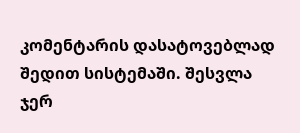კომენტარის დასატოვებლად შედით სისტემაში. შესვლა
ჯერ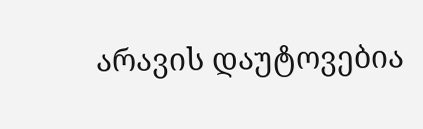არავის დაუტოვებია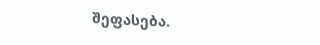შეფასება.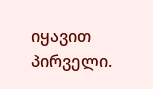იყავით პირველი.